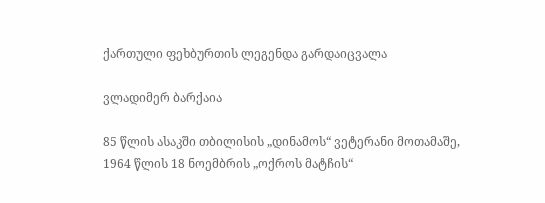ქართული ფეხბურთის ლეგენდა გარდაიცვალა

ვლადიმერ ბარქაია

85 წლის ასაკში თბილისის „დინამოს“ ვეტერანი მოთამაშე, 1964 წლის 18 ნოემბრის „ოქროს მატჩის“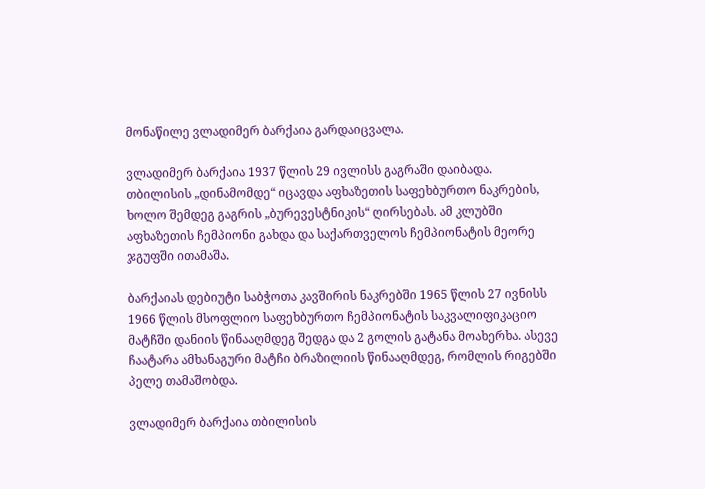მონაწილე ვლადიმერ ბარქაია გარდაიცვალა.

ვლადიმერ ბარქაია 1937 წლის 29 ივლისს გაგრაში დაიბადა. თბილისის „დინამომდე“ იცავდა აფხაზეთის საფეხბურთო ნაკრების, ხოლო შემდეგ გაგრის „ბურევესტნიკის“ ღირსებას. ამ კლუბში აფხაზეთის ჩემპიონი გახდა და საქართველოს ჩემპიონატის მეორე ჯგუფში ითამაშა.

ბარქაიას დებიუტი საბჭოთა კავშირის ნაკრებში 1965 წლის 27 ივნისს 1966 წლის მსოფლიო საფეხბურთო ჩემპიონატის საკვალიფიკაციო მატჩში დანიის წინააღმდეგ შედგა და 2 გოლის გატანა მოახერხა. ასევე ჩაატარა ამხანაგური მატჩი ბრაზილიის წინააღმდეგ, რომლის რიგებში პელე თამაშობდა.

ვლადიმერ ბარქაია თბილისის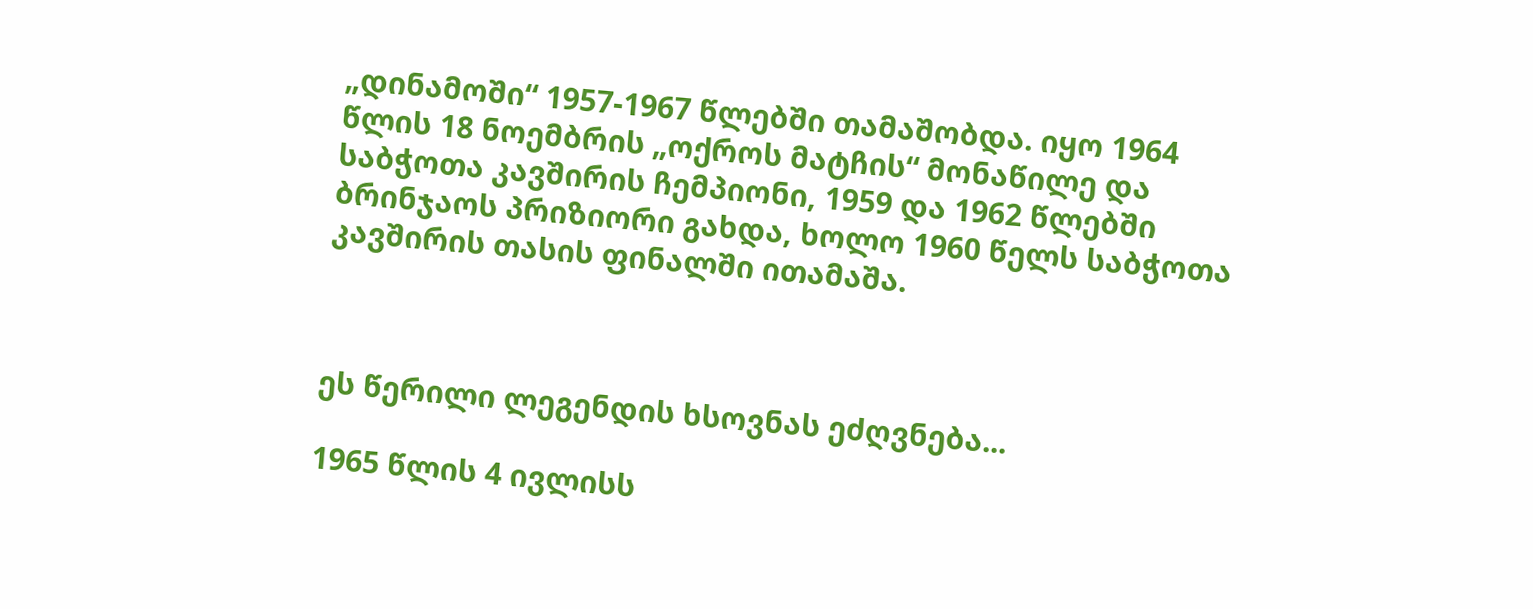„დინამოში“ 1957-1967 წლებში თამაშობდა. იყო 1964 წლის 18 ნოემბრის „ოქროს მატჩის“ მონაწილე და საბჭოთა კავშირის ჩემპიონი, 1959 და 1962 წლებში ბრინჯაოს პრიზიორი გახდა, ხოლო 1960 წელს საბჭოთა კავშირის თასის ფინალში ითამაშა.



ეს წერილი ლეგენდის ხსოვნას ეძღვნება...

1965 წლის 4 ივლისს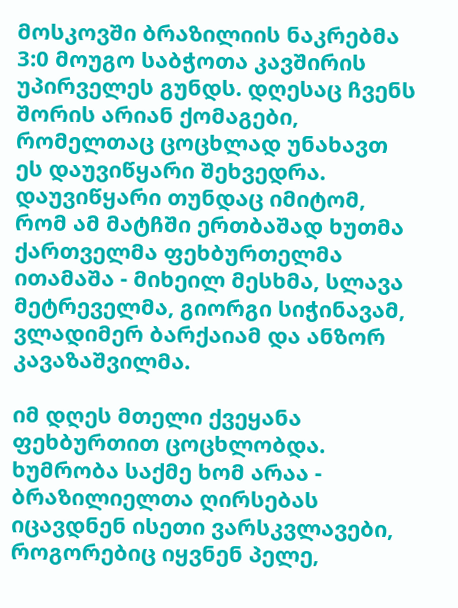მოსკოვში ბრაზილიის ნაკრებმა 3:0 მოუგო საბჭოთა კავშირის უპირველეს გუნდს. დღესაც ჩვენს შორის არიან ქომაგები, რომელთაც ცოცხლად უნახავთ ეს დაუვიწყარი შეხვედრა. დაუვიწყარი თუნდაც იმიტომ, რომ ამ მატჩში ერთბაშად ხუთმა ქართველმა ფეხბურთელმა ითამაშა - მიხეილ მესხმა, სლავა მეტრეველმა, გიორგი სიჭინავამ, ვლადიმერ ბარქაიამ და ანზორ კავაზაშვილმა.

იმ დღეს მთელი ქვეყანა ფეხბურთით ცოცხლობდა. ხუმრობა საქმე ხომ არაა - ბრაზილიელთა ღირსებას იცავდნენ ისეთი ვარსკვლავები, როგორებიც იყვნენ პელე,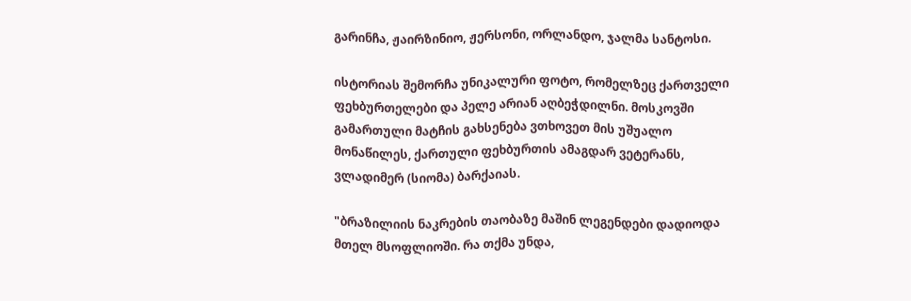გარინჩა, ჟაირზინიო, ჟერსონი, ორლანდო, ჯალმა სანტოსი.

ისტორიას შემორჩა უნიკალური ფოტო, რომელზეც ქართველი ფეხბურთელები და პელე არიან აღბეჭდილნი. მოსკოვში გამართული მატჩის გახსენება ვთხოვეთ მის უშუალო მონაწილეს, ქართული ფეხბურთის ამაგდარ ვეტერანს, ვლადიმერ (სიომა) ბარქაიას.

"ბრაზილიის ნაკრების თაობაზე მაშინ ლეგენდები დადიოდა მთელ მსოფლიოში. რა თქმა უნდა,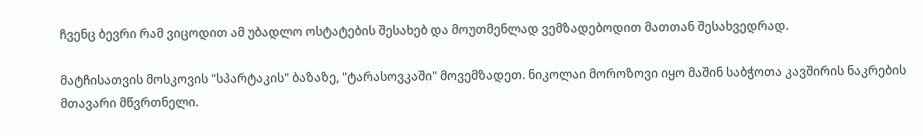ჩვენც ბევრი რამ ვიცოდით ამ უბადლო ოსტატების შესახებ და მოუთმენლად ვემზადებოდით მათთან შესახვედრად.

მატჩისათვის მოსკოვის "სპარტაკის" ბაზაზე, "ტარასოვკაში" მოვემზადეთ. ნიკოლაი მოროზოვი იყო მაშინ საბჭოთა კავშირის ნაკრების მთავარი მწვრთნელი.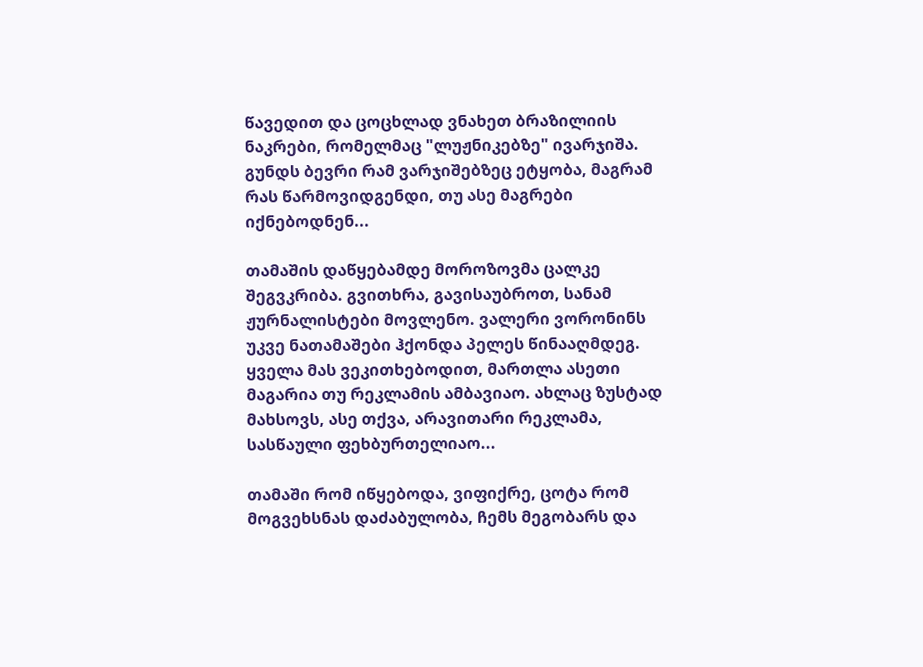წავედით და ცოცხლად ვნახეთ ბრაზილიის ნაკრები, რომელმაც "ლუჟნიკებზე" ივარჯიშა. გუნდს ბევრი რამ ვარჯიშებზეც ეტყობა, მაგრამ რას წარმოვიდგენდი, თუ ასე მაგრები იქნებოდნენ...

თამაშის დაწყებამდე მოროზოვმა ცალკე შეგვკრიბა. გვითხრა, გავისაუბროთ, სანამ ჟურნალისტები მოვლენო. ვალერი ვორონინს უკვე ნათამაშები ჰქონდა პელეს წინააღმდეგ. ყველა მას ვეკითხებოდით, მართლა ასეთი მაგარია თუ რეკლამის ამბავიაო. ახლაც ზუსტად მახსოვს, ასე თქვა, არავითარი რეკლამა, სასწაული ფეხბურთელიაო...

თამაში რომ იწყებოდა, ვიფიქრე, ცოტა რომ მოგვეხსნას დაძაბულობა, ჩემს მეგობარს და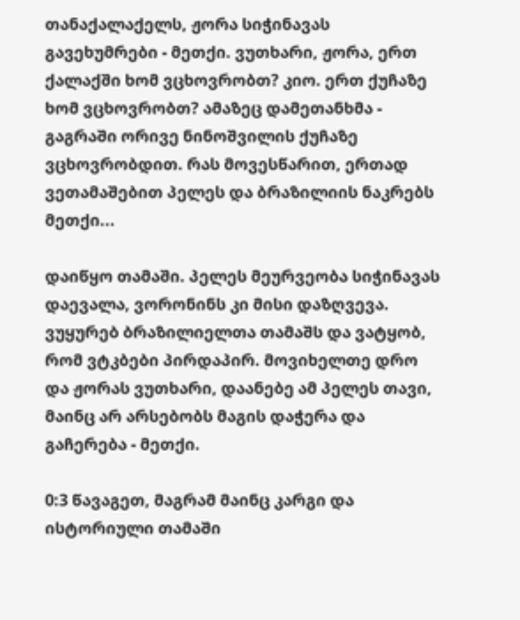თანაქალაქელს, ჟორა სიჭინავას გავეხუმრები - მეთქი. ვუთხარი, ჟორა, ერთ ქალაქში ხომ ვცხოვრობთ? კიო. ერთ ქუჩაზე ხომ ვცხოვრობთ? ამაზეც დამეთანხმა - გაგრაში ორივე ნინოშვილის ქუჩაზე ვცხოვრობდით. რას მოვესწარით, ერთად ვეთამაშებით პელეს და ბრაზილიის ნაკრებს მეთქი...

დაიწყო თამაში. პელეს მეურვეობა სიჭინავას დაევალა, ვორონინს კი მისი დაზღვევა. ვუყურებ ბრაზილიელთა თამაშს და ვატყობ, რომ ვტკბები პირდაპირ. მოვიხელთე დრო და ჟორას ვუთხარი, დაანებე ამ პელეს თავი, მაინც არ არსებობს მაგის დაჭერა და გაჩერება - მეთქი.

0:3 წავაგეთ, მაგრამ მაინც კარგი და ისტორიული თამაში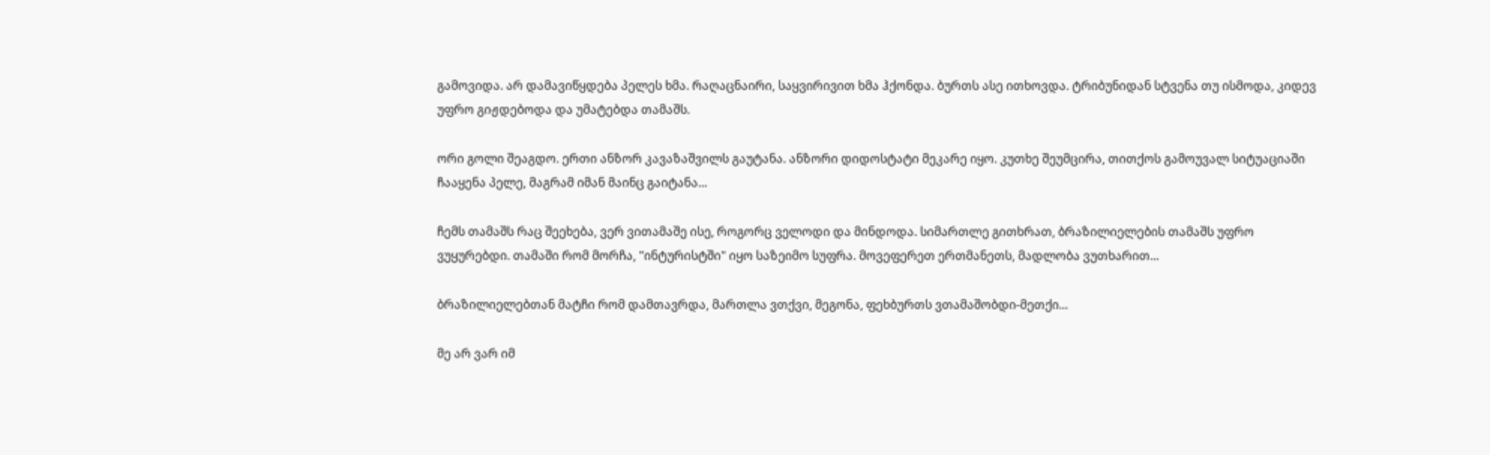გამოვიდა. არ დამავიწყდება პელეს ხმა. რაღაცნაირი, საყვირივით ხმა ჰქონდა. ბურთს ასე ითხოვდა. ტრიბუნიდან სტვენა თუ ისმოდა, კიდევ უფრო გიჟდებოდა და უმატებდა თამაშს.

ორი გოლი შეაგდო. ერთი ანზორ კავაზაშვილს გაუტანა. ანზორი დიდოსტატი მეკარე იყო. კუთხე შეუმცირა, თითქოს გამოუვალ სიტუაციაში ჩააყენა პელე, მაგრამ იმან მაინც გაიტანა...

ჩემს თამაშს რაც შეეხება, ვერ ვითამაშე ისე, როგორც ველოდი და მინდოდა. სიმართლე გითხრათ, ბრაზილიელების თამაშს უფრო ვუყურებდი. თამაში რომ მორჩა, "ინტურისტში" იყო საზეიმო სუფრა. მოვეფერეთ ერთმანეთს, მადლობა ვუთხარით...

ბრაზილიელებთან მატჩი რომ დამთავრდა, მართლა ვთქვი, მეგონა, ფეხბურთს ვთამაშობდი-მეთქი...

მე არ ვარ იმ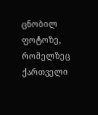ცნობილ ფოტოზე, რომელზეც ქართველი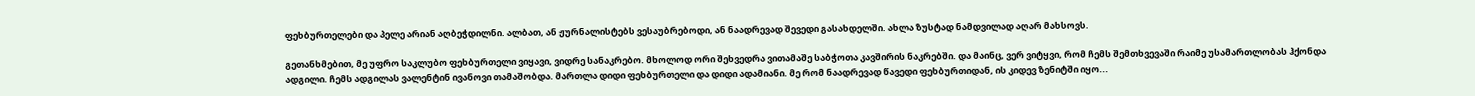ფეხბურთელები და პელე არიან აღბეჭდილნი. ალბათ, ან ჟურნალისტებს ვესაუბრებოდი, ან ნაადრევად შევედი გასახდელში. ახლა ზუსტად ნამდვილად აღარ მახსოვს.

გეთანხმებით, მე უფრო საკლუბო ფეხბურთელი ვიყავი, ვიდრე სანაკრებო. მხოლოდ ორი შეხვედრა ვითამაშე საბჭოთა კავშირის ნაკრებში. და მაინც, ვერ ვიტყვი, რომ ჩემს შემთხვევაში რაიმე უსამართლობას ჰქონდა ადგილი. ჩემს ადგილას ვალენტინ ივანოვი თამაშობდა. მართლა დიდი ფეხბურთელი და დიდი ადამიანი. მე რომ ნაადრევად წავედი ფეხბურთიდან, ის კიდევ ზენიტში იყო...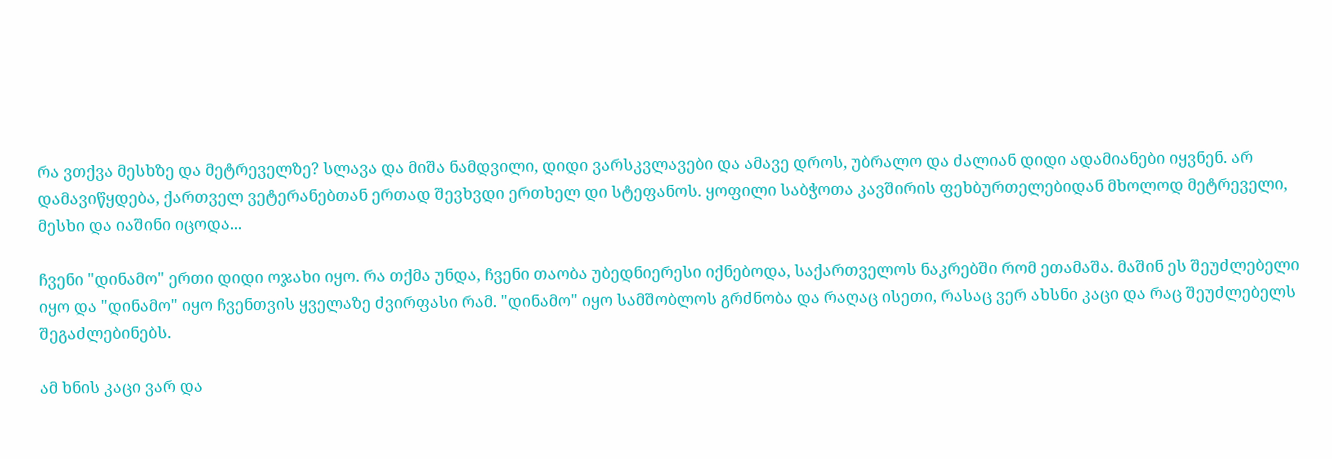რა ვთქვა მესხზე და მეტრეველზე? სლავა და მიშა ნამდვილი, დიდი ვარსკვლავები და ამავე დროს, უბრალო და ძალიან დიდი ადამიანები იყვნენ. არ დამავიწყდება, ქართველ ვეტერანებთან ერთად შევხვდი ერთხელ დი სტეფანოს. ყოფილი საბჭოთა კავშირის ფეხბურთელებიდან მხოლოდ მეტრეველი, მესხი და იაშინი იცოდა...

ჩვენი "დინამო" ერთი დიდი ოჯახი იყო. რა თქმა უნდა, ჩვენი თაობა უბედნიერესი იქნებოდა, საქართველოს ნაკრებში რომ ეთამაშა. მაშინ ეს შეუძლებელი იყო და "დინამო" იყო ჩვენთვის ყველაზე ძვირფასი რამ. "დინამო" იყო სამშობლოს გრძნობა და რაღაც ისეთი, რასაც ვერ ახსნი კაცი და რაც შეუძლებელს შეგაძლებინებს.

ამ ხნის კაცი ვარ და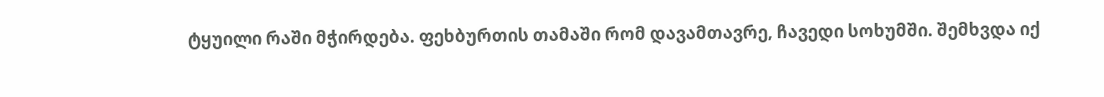ტყუილი რაში მჭირდება. ფეხბურთის თამაში რომ დავამთავრე, ჩავედი სოხუმში. შემხვდა იქ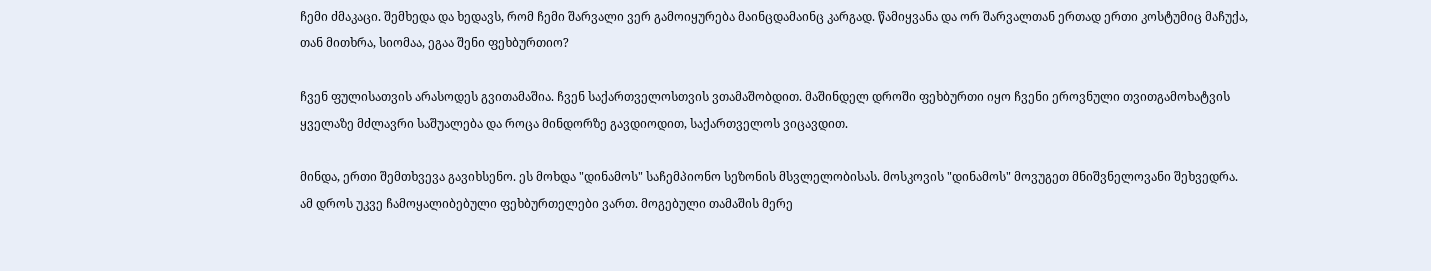ჩემი ძმაკაცი. შემხედა და ხედავს, რომ ჩემი შარვალი ვერ გამოიყურება მაინცდამაინც კარგად. წამიყვანა და ორ შარვალთან ერთად ერთი კოსტუმიც მაჩუქა, თან მითხრა, სიომაა, ეგაა შენი ფეხბურთიო?

ჩვენ ფულისათვის არასოდეს გვითამაშია. ჩვენ საქართველოსთვის ვთამაშობდით. მაშინდელ დროში ფეხბურთი იყო ჩვენი ეროვნული თვითგამოხატვის ყველაზე მძლავრი საშუალება და როცა მინდორზე გავდიოდით, საქართველოს ვიცავდით.

მინდა, ერთი შემთხვევა გავიხსენო. ეს მოხდა "დინამოს" საჩემპიონო სეზონის მსვლელობისას. მოსკოვის "დინამოს" მოვუგეთ მნიშვნელოვანი შეხვედრა. ამ დროს უკვე ჩამოყალიბებული ფეხბურთელები ვართ. მოგებული თამაშის მერე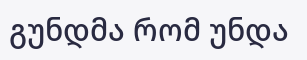გუნდმა რომ უნდა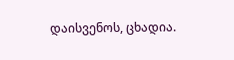დაისვენოს, ცხადია.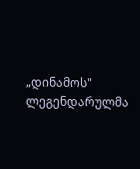„დინამოს" ლეგენდარულმა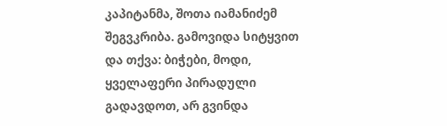კაპიტანმა, შოთა იამანიძემ შეგვკრიბა. გამოვიდა სიტყვით და თქვა: ბიჭები, მოდი, ყველაფერი პირადული გადავდოთ, არ გვინდა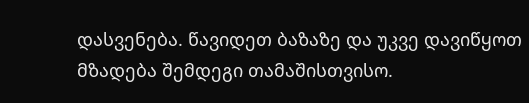დასვენება. წავიდეთ ბაზაზე და უკვე დავიწყოთ მზადება შემდეგი თამაშისთვისო.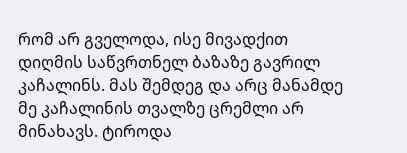რომ არ გველოდა, ისე მივადქით დიღმის საწვრთნელ ბაზაზე გავრილ კაჩალინს. მას შემდეგ და არც მანამდე მე კაჩალინის თვალზე ცრემლი არ მინახავს. ტიროდა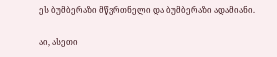ეს ბუმბერაზი მწვრთნელი და ბუმბერაზი ადამიანი.

აი, ასეთი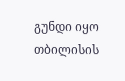გუნდი იყო თბილისის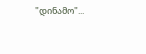"დინამო"...